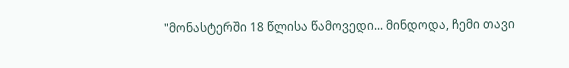"მონასტერში 18 წლისა წამოვედი... მინდოდა, ჩემი თავი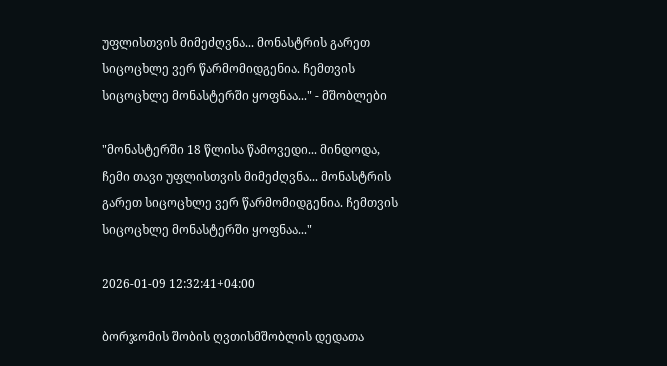უფლისთვის მიმეძღვნა... მონასტრის გარეთ სიცოცხლე ვერ წარმომიდგენია. ჩემთვის სიცოცხლე მონასტერში ყოფნაა..." - მშობლები

"მონასტერში 18 წლისა წამოვედი... მინდოდა, ჩემი თავი უფლისთვის მიმეძღვნა... მონასტრის გარეთ სიცოცხლე ვერ წარმომიდგენია. ჩემთვის სიცოცხლე მონასტერში ყოფნაა..."

2026-01-09 12:32:41+04:00

ბორჯომის შობის ღვთისმშობლის დედათა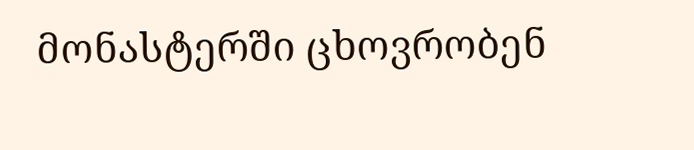მონასტერში ცხოვრობენ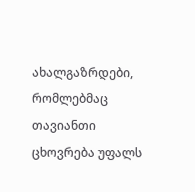ახალგაზრდები, რომლებმაც თავიანთი ცხოვრება უფალს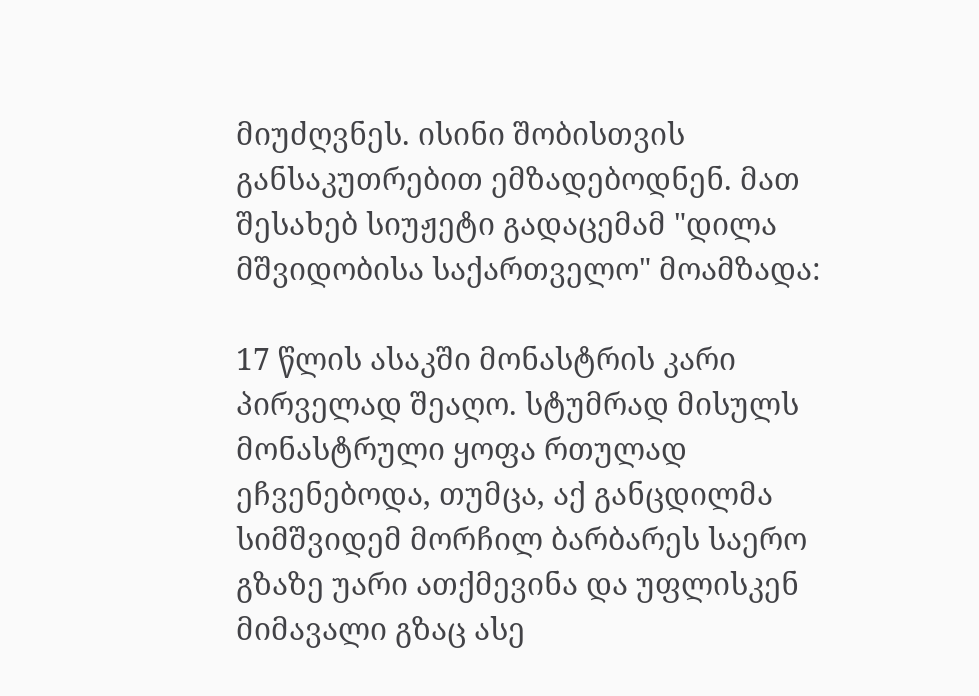მიუძღვნეს. ისინი შობისთვის განსაკუთრებით ემზადებოდნენ. მათ შესახებ სიუჟეტი გადაცემამ "დილა მშვიდობისა საქართველო" მოამზადა:

17 წლის ასაკში მონასტრის კარი პირველად შეაღო. სტუმრად მისულს მონასტრული ყოფა რთულად ეჩვენებოდა, თუმცა, აქ განცდილმა სიმშვიდემ მორჩილ ბარბარეს საერო გზაზე უარი ათქმევინა და უფლისკენ მიმავალი გზაც ასე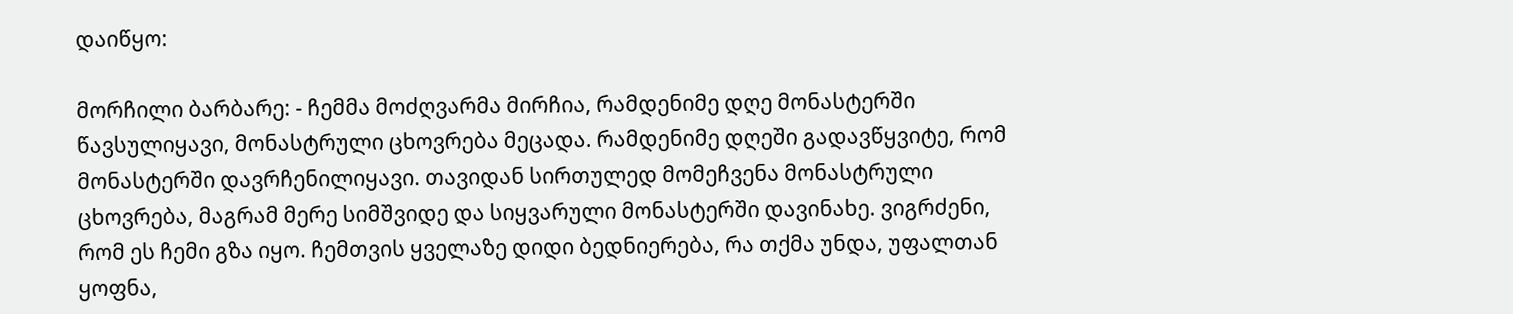დაიწყო:

მორჩილი ბარბარე: - ჩემმა მოძღვარმა მირჩია, რამდენიმე დღე მონასტერში წავსულიყავი, მონასტრული ცხოვრება მეცადა. რამდენიმე დღეში გადავწყვიტე, რომ მონასტერში დავრჩენილიყავი. თავიდან სირთულედ მომეჩვენა მონასტრული ცხოვრება, მაგრამ მერე სიმშვიდე და სიყვარული მონასტერში დავინახე. ვიგრძენი, რომ ეს ჩემი გზა იყო. ჩემთვის ყველაზე დიდი ბედნიერება, რა თქმა უნდა, უფალთან ყოფნა,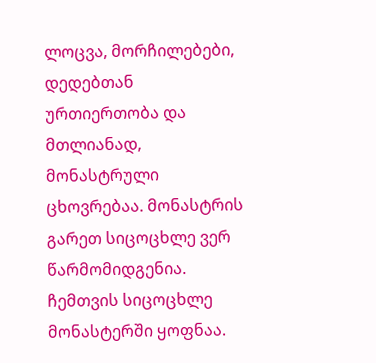ლოცვა, მორჩილებები, დედებთან ურთიერთობა და მთლიანად, მონასტრული ცხოვრებაა. მონასტრის გარეთ სიცოცხლე ვერ წარმომიდგენია. ჩემთვის სიცოცხლე მონასტერში ყოფნაა.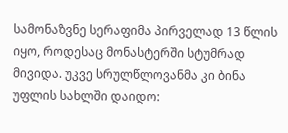სამონაზვნე სერაფიმა პირველად 13 წლის იყო, როდესაც მონასტერში სტუმრად მივიდა. უკვე სრულწლოვანმა კი ბინა უფლის სახლში დაიდო: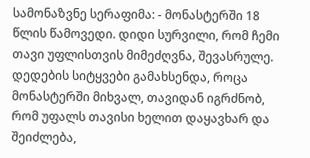სამონაზვნე სერაფიმა: - მონასტერში 18 წლის წამოვედი. დიდი სურვილი, რომ ჩემი თავი უფლისთვის მიმეძღვნა, შევასრულე. დედების სიტყვები გამახსენდა, როცა მონასტერში მიხვალ, თავიდან იგრძნობ, რომ უფალს თავისი ხელით დაყავხარ და შეიძლება,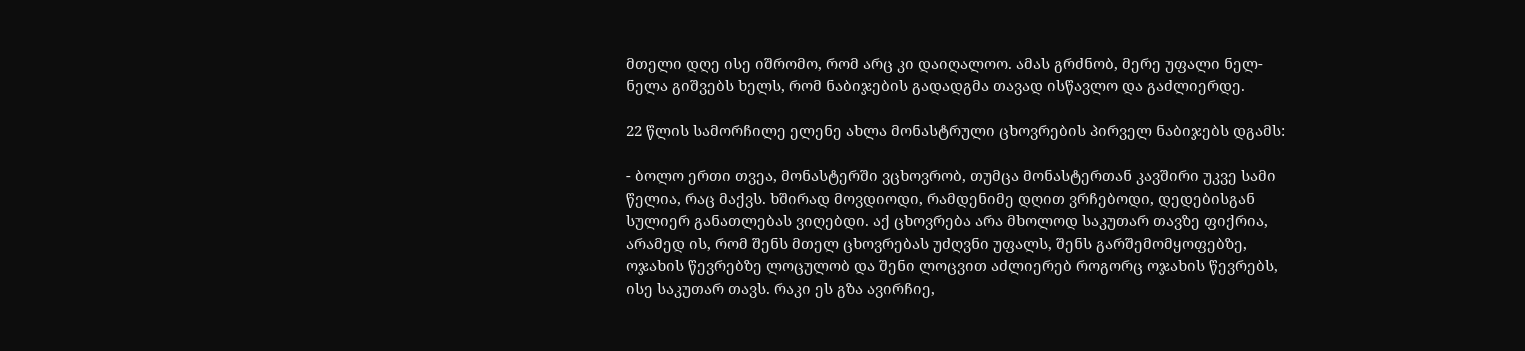მთელი დღე ისე იშრომო, რომ არც კი დაიღალოო. ამას გრძნობ, მერე უფალი ნელ-ნელა გიშვებს ხელს, რომ ნაბიჯების გადადგმა თავად ისწავლო და გაძლიერდე.

22 წლის სამორჩილე ელენე ახლა მონასტრული ცხოვრების პირველ ნაბიჯებს დგამს:

- ბოლო ერთი თვეა, მონასტერში ვცხოვრობ, თუმცა მონასტერთან კავშირი უკვე სამი წელია, რაც მაქვს. ხშირად მოვდიოდი, რამდენიმე დღით ვრჩებოდი, დედებისგან სულიერ განათლებას ვიღებდი. აქ ცხოვრება არა მხოლოდ საკუთარ თავზე ფიქრია, არამედ ის, რომ შენს მთელ ცხოვრებას უძღვნი უფალს, შენს გარშემომყოფებზე, ოჯახის წევრებზე ლოცულობ და შენი ლოცვით აძლიერებ როგორც ოჯახის წევრებს, ისე საკუთარ თავს. რაკი ეს გზა ავირჩიე,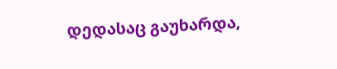დედასაც გაუხარდა,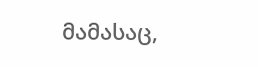მამასაც,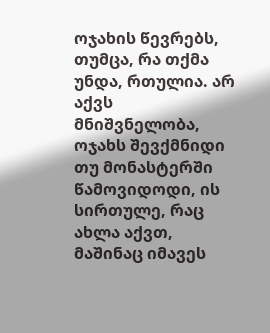ოჯახის წევრებს, თუმცა, რა თქმა უნდა, რთულია. არ აქვს მნიშვნელობა, ოჯახს შევქმნიდი თუ მონასტერში წამოვიდოდი, ის სირთულე, რაც ახლა აქვთ, მაშინაც იმავეს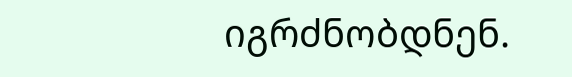იგრძნობდნენ.